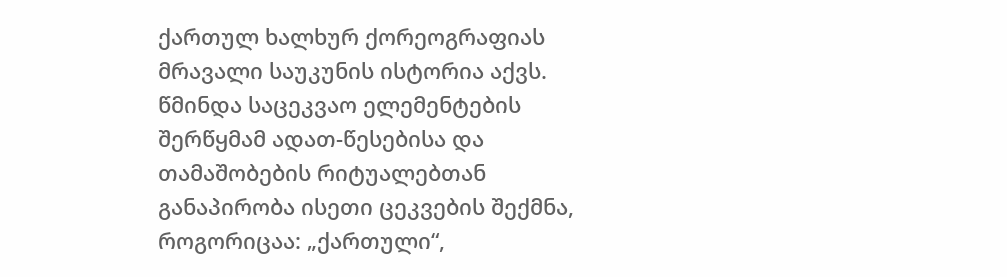ქართულ ხალხურ ქორეოგრაფიას მრავალი საუკუნის ისტორია აქვს. წმინდა საცეკვაო ელემენტების შერწყმამ ადათ-წესებისა და თამაშობების რიტუალებთან განაპირობა ისეთი ცეკვების შექმნა, როგორიცაა: „ქართული“,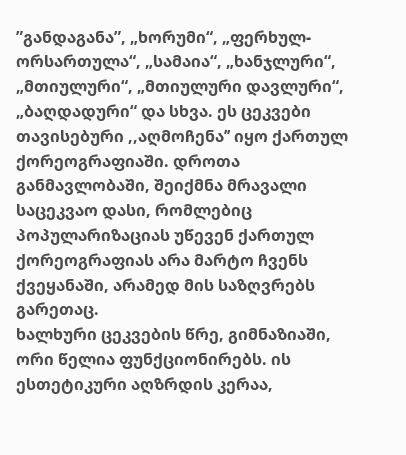”განდაგანა”, „ხორუმი“, „ფერხულ-ორსართულა“, „სამაია“, „ხანჯლური“, „მთიულური“, „მთიულური დავლური“, „ბაღდადური“ და სხვა. ეს ცეკვები თავისებური ,,აღმოჩენა’’ იყო ქართულ ქორეოგრაფიაში. დროთა განმავლობაში, შეიქმნა მრავალი საცეკვაო დასი, რომლებიც პოპულარიზაციას უწევენ ქართულ ქორეოგრაფიას არა მარტო ჩვენს ქვეყანაში, არამედ მის საზღვრებს გარეთაც.
ხალხური ცეკვების წრე, გიმნაზიაში, ორი წელია ფუნქციონირებს. ის ესთეტიკური აღზრდის კერაა,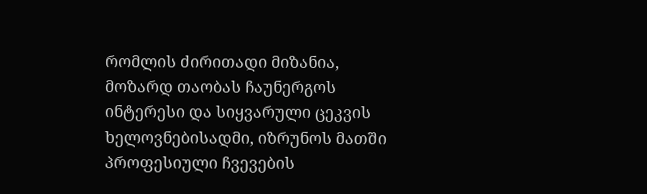რომლის ძირითადი მიზანია, მოზარდ თაობას ჩაუნერგოს ინტერესი და სიყვარული ცეკვის ხელოვნებისადმი, იზრუნოს მათში პროფესიული ჩვევების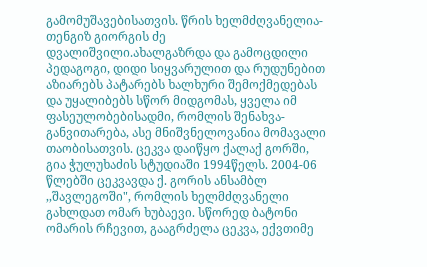გამომუშავებისათვის. წრის ხელმძღვანელია-თენგიზ გიორგის ძე დვალიშვილი.ახალგაზრდა და გამოცდილი პედაგოგი, დიდი სიყვარულით და რუდუნებით აზიარებს პატარებს ხალხური შემოქმედებას და უყალიბებს სწორ მიდგომას, ყველა იმ ფასეულობებისადმი, რომლის შენახვა-განვითარება, ასე მნიშვნელოვანია მომავალი თაობისათვის. ცეკვა დაიწყო ქალაქ გორში, გია ჭულუხაძის სტუდიაში 1994წელს. 2004-06 წლებში ცეკვავდა ქ. გორის ანსამბლ ,,შავლეგოში", რომლის ხელმძღვანელი გახლდათ ომარ ხუბაევი. სწორედ ბატონი ომარის რჩევით, გააგრძელა ცეკვა, ექვთიმე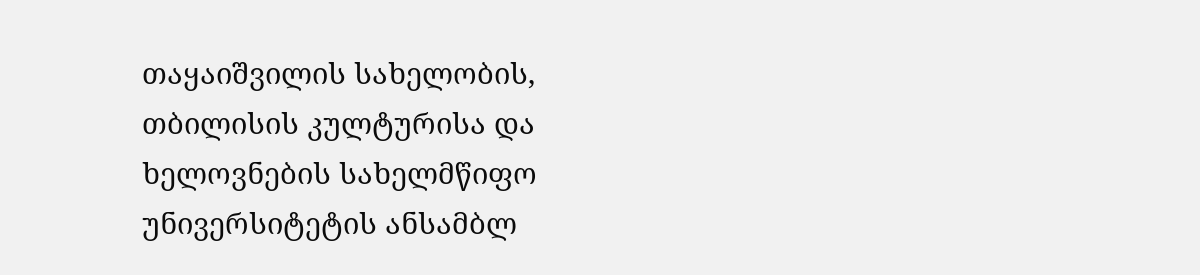თაყაიშვილის სახელობის, თბილისის კულტურისა და ხელოვნების სახელმწიფო უნივერსიტეტის ანსამბლ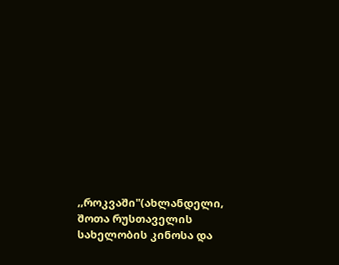,,როკვაში"(ახლანდელი, შოთა რუსთაველის სახელობის კინოსა და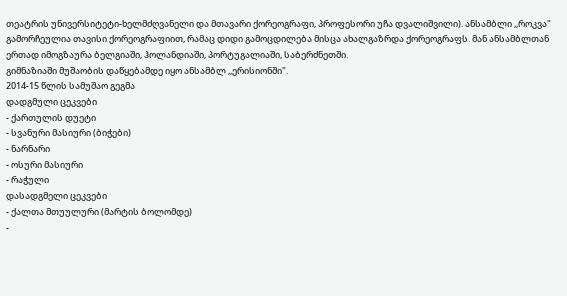თეატრის უნივერსიტეტი-ხელმძღვანელი და მთავარი ქორეოგრაფი, პროფესორი უჩა დვალიშვილი). ანსამბლი ,,როკვა" გამორჩეულია თავისი ქორეოგრაფიით, რამაც დიდი გამოცდილება მისცა ახალგაზრდა ქორეოგრაფს. მან ანსამბლთან ერთად იმოგზაურა ბელგიაში, ჰოლანდიაში, პორტუგალიაში, საბერძნეთში.
გიმნაზიაში მუშაობის დაწყებამდე იყო ანსამბლ ,,ერისიონში".
2014-15 წლის სამუშაო გეგმა
დადგმული ცეკვები
- ქართულის დუეტი
- სვანური მასიური (ბიჭები)
- ნარნარი
- ოსური მასიური
- რაჭული
დასადგმელი ცეკვები
- ქალთა მთუულური (მარტის ბოლომდე)
-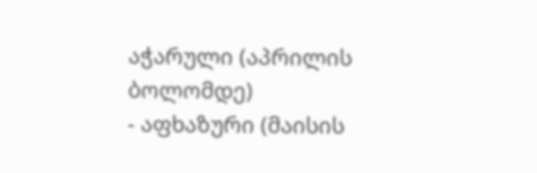აჭარული (აპრილის ბოლომდე)
- აფხაზური (მაისის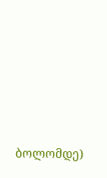ბოლომდე)